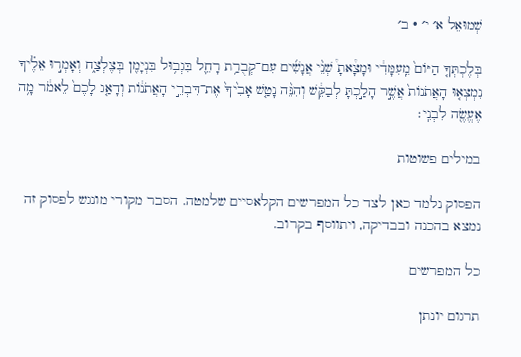שְׁמוּאֵל א׳ י׳ · ב׳

בְּלֶכְתְּךָ֤ הַיּוֹם֙ מֵֽעִמָּדִ֔י וּמָצָ֩אתָ֩ שְׁנֵ֨י אֲנָשִׁ֜ים עִם־קְבֻרַ֥ת רָחֵ֛ל בִּגְב֥וּל בִּנְיָמִ֖ן בְּצֶלְצַ֑ח וְאָמְר֣וּ אֵלֶ֗יךָ נִמְצְא֤וּ הָאֲתֹנוֹת֙ אֲשֶׁ֣ר הָלַ֣כְתָּ לְבַקֵּ֔שׁ וְהִנֵּ֨ה נָטַ֤שׁ אָבִ֙יךָ֙ אֶת־דִּבְרֵ֣י הָאֲתֹנ֔וֹת וְדָאַ֤ג לָכֶם֙ לֵאמֹ֔ר מָ֥ה אֶעֱשֶׂ֖ה לִבְנִֽי׃

במילים פשוטות

הפסוק נלמד כאן לצד כל המפרשים הקלאסיים שלמטה. הסבר מקורי מונגש לפסוק זה נמצא בהכנה ובבדיקה, ויתווסף בקרוב.

כל המפרשים

תרגום יונתן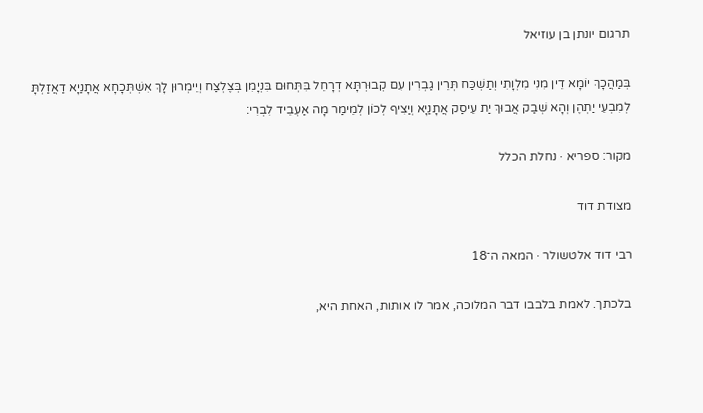תרגום יונתן בן עוזיאל

בְּמַהֲכָךְ יוֹמָא דֵין מִנִי מִלְוָתִי וְתַשְׁכַּח תְּרֵין גַבְרִין עִם קְבוּרְתָּא דְרָחֵל בִּתְּחוּם בִּנְיָמִן בְּצֶלְצַח וְיֵימְרוּן לָךְ אִשְׁתְּכָחָא אֲתָנַיָא דַאֲזַלְתָּ לְמִבְעֵי יַתְהֶן וְהָא שְׁבַק אֲבוּךְ יַת עֵיסַק אֲתָנַיָא וְיַצִיף לְכוֹן לְמֵימַר מָה אַעְבֵיד לִבְרִי:

מקור: ספריא · נחלת הכלל

מצודת דוד

רבי דוד אלטשולר · המאה ה־18

בלכתך. לאמת בלבבו דבר המלוכה, אמר לו אותות, האחת היא,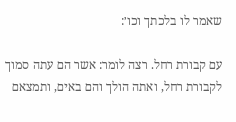שאמר לו בלכתך וכו׳:

עם קבורת רחל. רצה לומר: אשר הם עתה סמוך לקבורת רחל, ואתה הולך והם באים, ותמצאם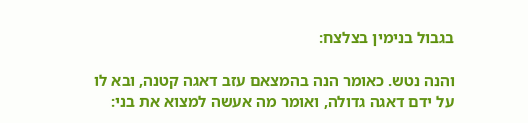בגבול בנימין בצלצח:

והנה נטש. כאומר הנה בהמצאם עזב דאגה קטנה, ובא לו על ידם דאגה גדולה, ואומר מה אעשה למצוא את בני: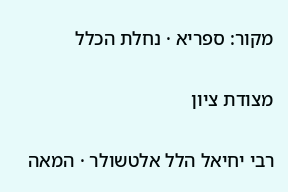מקור: ספריא · נחלת הכלל

מצודת ציון

רבי יחיאל הלל אלטשולר · המאה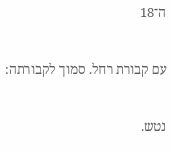ה־18

עם קבורת רחל. סמוך לקבורתה:

נטש.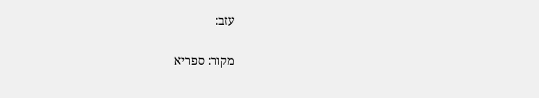עזב:

מקור: ספריא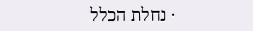· נחלת הכלל